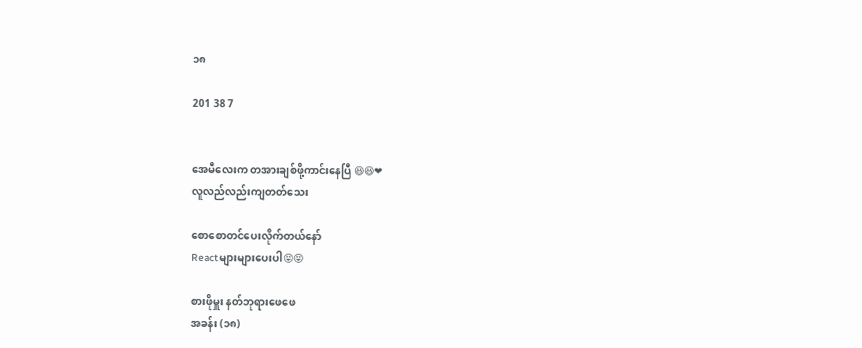၁၈

201 38 7


အေမီလေးက တအားချစ်ဖို့ကာင်းနေပြီ 😆😆❤
လူလည်လည်းကျတတ်သေး

စောစောတင်ပေးလိုက်တယ်နော်
Reactများများပေးပါ😝😝

စားဖိုမှူး နတ်ဘုရားဖေဖေ
အခန်း (၁၈)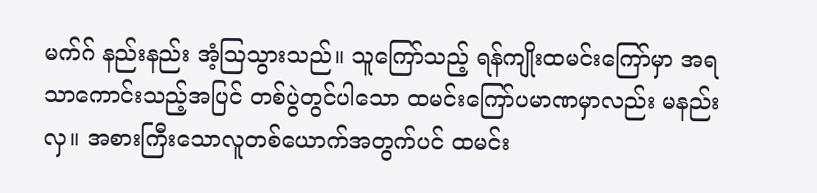မက်ဂ် နည်းနည်း အံ့ဩသွားသည်။ သူကြော်သည့် ရန်ကျိုးထမင်းကြော်မှာ အရသာကောင်းသည့်အပြင် တစ်ပွဲတွင်ပါသော ထမင်းကြော်ပမာဏမှာလည်း မနည်းလှ။ အစားကြီးသောလူတစ်ယောက်အတွက်ပင် ထမင်း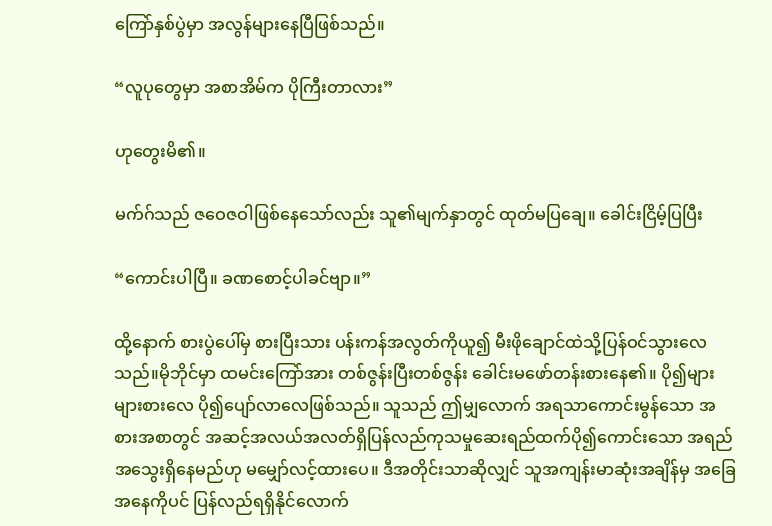ကြော်နှစ်ပွဲမှာ အလွန်များနေပြီဖြစ်သည်။

“လူပုတွေမှာ အစာအိမ်က ပိုကြီးတာလား”

ဟုတွေးမိ၏။

မက်ဂ်သည် ဇဝေဇဝါဖြစ်နေသော်လည်း သူ၏မျက်နှာတွင် ထုတ်မပြချေ။ ခေါင်းငြိမ့်ပြပြီး

“ကောင်းပါပြီ။ ခဏစောင့်ပါခင်ဗျာ။”

ထို့နောက် စားပွဲပေါ်မှ စားပြီးသား ပန်းကန်အလွတ်ကိုယူ၍ မီးဖိုချောင်ထဲသို့ပြန်ဝင်သွားလေသည်။မိုဘိုင်မှာ ထမင်းကြော်အား တစ်ဇွန်းပြီးတစ်ဇွန်း ခေါင်းမဖော်တန်းစားနေ၏။ ပို၍များများစားလေ ပို၍ပျော်လာလေဖြစ်သည်။ သူသည် ဤမျှလောက် အရသာကောင်းမွန်သော အစားအစာတွင် အဆင့်အလယ်အလတ်ရှိပြန်လည်ကုသမှုဆေးရည်ထက်ပို၍ကောင်းသော အရည်အသွေးရှိနေမည်ဟု မမျှော်လင့်ထားပေ။ ဒီအတိုင်းသာဆိုလျှင် သူအကျန်းမာဆုံးအချိန်မှ အခြေအနေကိုပင် ပြန်လည်ရရှိနိုင်လောက်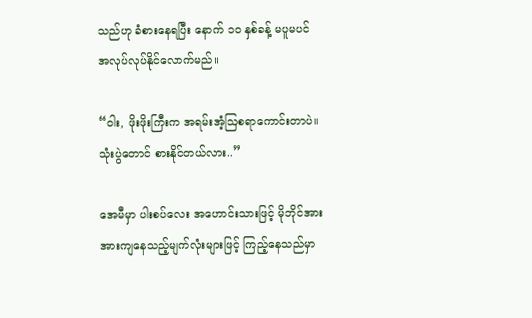သည်ဟု ခံစားနေရပြီး နောက် ၁၀ နှစ်ခန့် မပူမပင် အလုပ်လုပ်နိုင်လောက်မည်။

“ဝါး, ဖိုးဖိုးကြီးက အရမ်းအံ့ဩစရာကောင်းတာပဲ။ သုံးပွဲတောင် စားနိုင်တယ်လား..”

အေမီမှာ ပါးစပ်လေး အဟောင်းသားဖြင့် မိုဘိုင်အား အားကျနေသည့်မျက်လုံးများဖြင့် ကြည့်နေသည်မှာ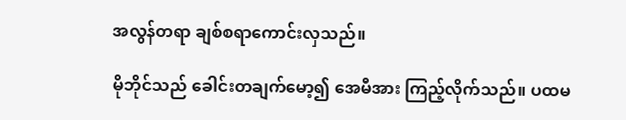အလွန်တရာ ချစ်စရာကောင်းလှသည်။

မိုဘိုင်သည် ခေါင်းတချက်မော့၍ အေမီအား ကြည့်လိုက်သည်။ ပထမ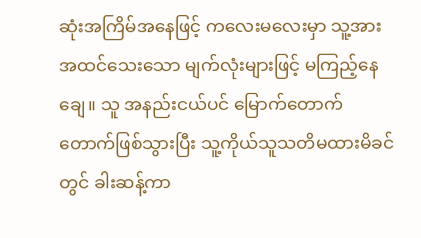ဆုံးအကြိမ်အနေဖြင့် ကလေးမလေးမှာ သူ့အား အထင်သေးသော မျက်လုံးများဖြင့် မကြည့်နေချေ။ သူ အနည်းငယ်ပင် မြောက်တောက်တောက်ဖြစ်သွားပြီး သူ့ကိုယ်သူသတိမထားမိခင်တွင် ခါးဆန့်ကာ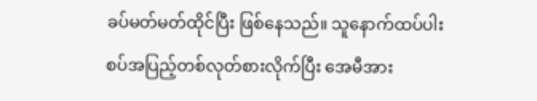ခပ်မတ်မတ်ထိုင်ပြီး ဖြစ်နေသည်။ သူနောက်ထပ်ပါးစပ်အပြည့်တစ်လုတ်စားလိုက်ပြီး အေမီအား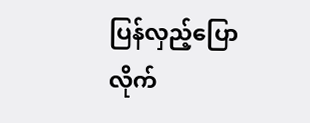ပြန်လှည့်ပြောလိုက်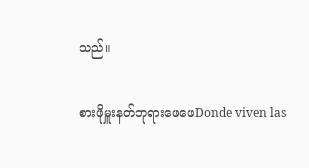သည်။

စားဖိုမှူးနတ်ဘုရားဖေဖေDonde viven las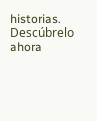historias. Descúbrelo ahora